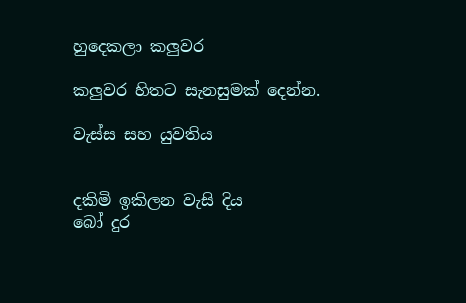හුදෙකලා කලුවර

කලුවර හිතට සැනසුමක් දෙන්න.

වැස්ස සහ යුවතිය


දකිමි ඉකිලන වැසි දිය
බෝ දුර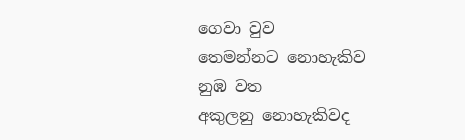ගෙවා වුව
තෙමන්නට නොහැකිව නුඹ වත
අකුලනු නොහැකිවද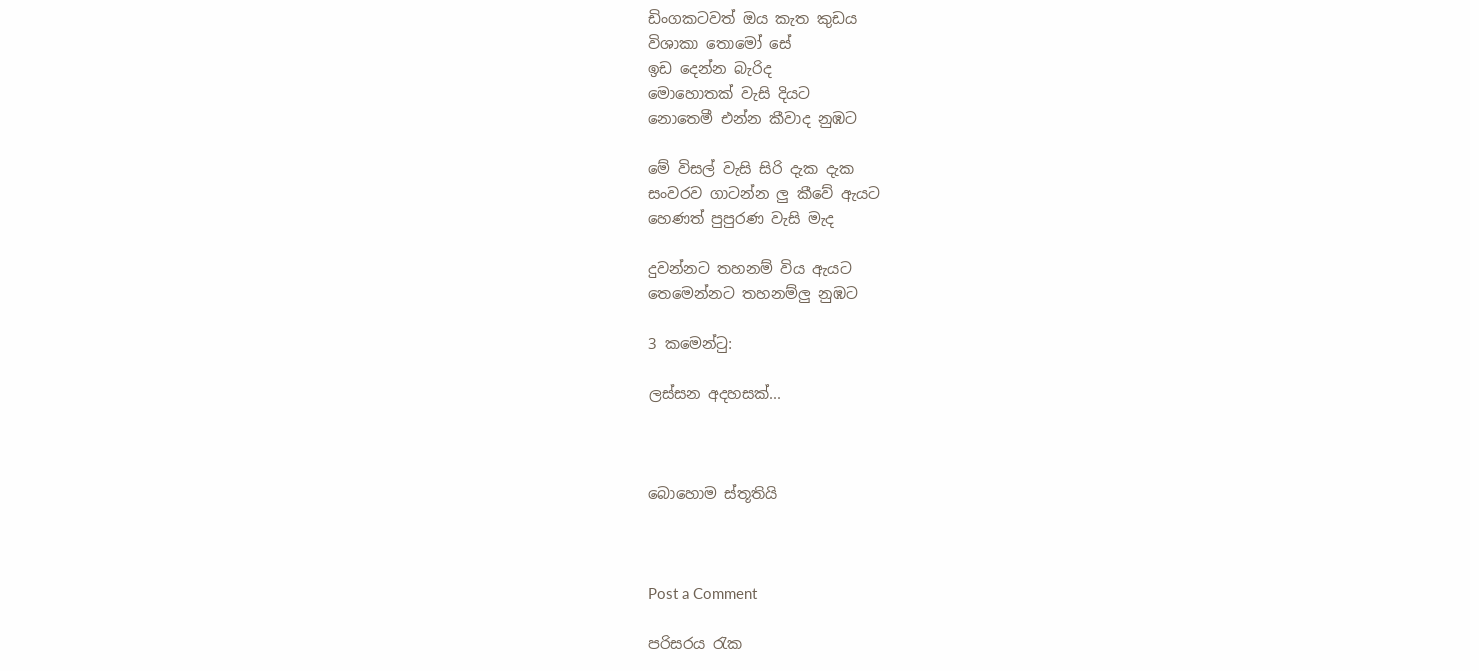ඩිංගකටවත් ඔය කැත කුඩය
විශාකා තොමෝ සේ
ඉඩ දෙන්න බැරිද
මොහොතක් වැසි දියට
නොතෙමී එන්න කීවාද නුඹට

මේ විසල් වැසි සිරි දැක දැක
සංවරව ගාටන්න ලු කීවේ ඇයට
හෙණත් පුපුරණ වැසි මැද

දුවන්නට තහනම් විය ඇයට
තෙමෙන්නට තහනම්ලු නුඹට

3 කමෙන්ටු:

ලස්සන අදහසක්...



බොහොම ස්තූතියි



Post a Comment

පරිසරය රැක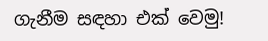ගැනීම සඳහා එක් වෙමු!